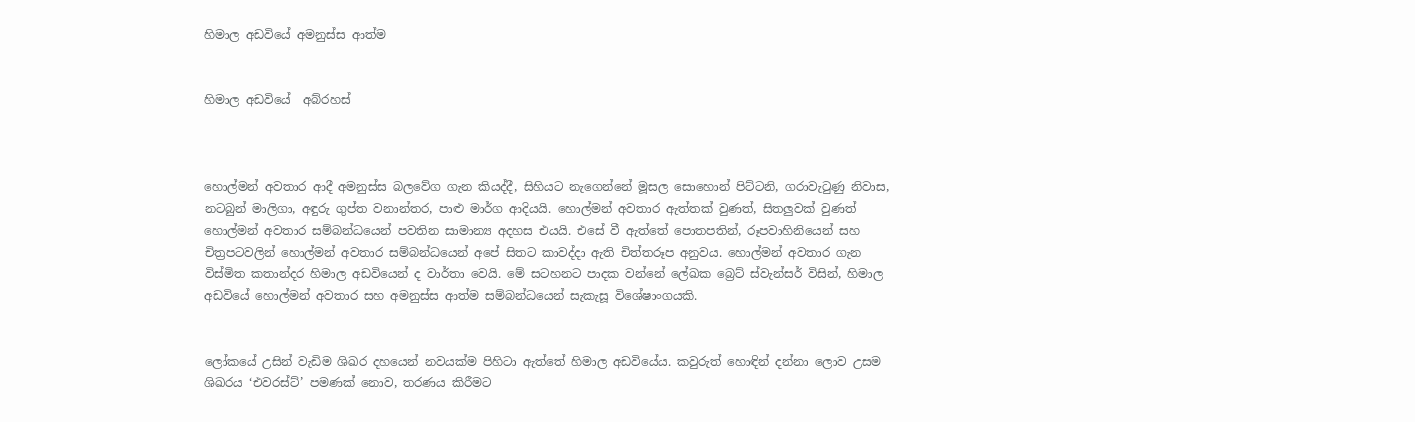හිමාල අඩවියේ අමනුස්ස ආත්ම


හිමාල අඩවියේ  අබ්රහස්



හොල්මන් අවතාර ආදී අමනුස්ස බලවේග ගැන කියද්දී, සිහියට නැගෙන්නේ මූසල සොහොන් පිට්ටනි, ගරාවැටුණු නිවාස, නටබුන් මාලිගා, අඳුරු ගුප්ත වනාන්තර, පාළු මාර්ග ආදියයි. හොල්මන් අවතාර ඇත්තක් වුණත්, සිතලුවක් වුණත් හොල්මන් අවතාර සම්බන්ධයෙන් පවතින සාමාන්‍ය අදහස එයයි. එසේ වී ඇත්තේ පොතපතින්, රූපවාහිනියෙන් සහ චිත්‍රපටවලින් හොල්මන් අවතාර සම්බන්ධයෙන් අපේ සිතට කාවද්දා ඇති චිත්තරූප අනුවය. හොල්මන් අවතාර ගැන විස්මිත කතාන්දර හිමාල අඩවියෙන් ද වාර්තා වෙයි. මේ සටහනට පාදක වන්නේ ලේඛක බ්‍රෙට් ස්වැන්සර් විසින්, හිමාල අඩවියේ හොල්මන් අවතාර සහ අමනුස්ස ආත්ම සම්බන්ධයෙන් සැකැසූ විශේෂාංගයකි.


ලෝකයේ උසින් වැඩිම ශිඛර දහයෙන් නවයක්ම පිහිටා ඇත්තේ හිමාල අඩවියේය. කවුරුත් හොඳින් දන්නා ලොව උසම ශිඛරය ‘එවරස්ට්’ පමණක් නොව, තරණය කිරීමට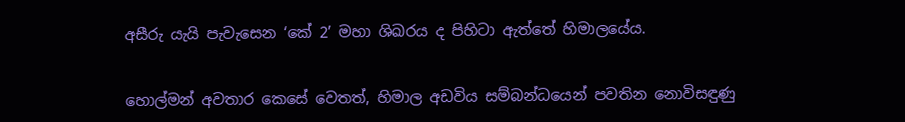අසීරු යැයි පැවැසෙන ‘කේ 2’ මහා ශිඛරය ද පිහිටා ඇත්තේ හිමාලයේය.


හොල්මන් අවතාර කෙසේ වෙතත්, හිමාල අඩවිය සම්බන්ධයෙන් පවතින නොවිසඳුණු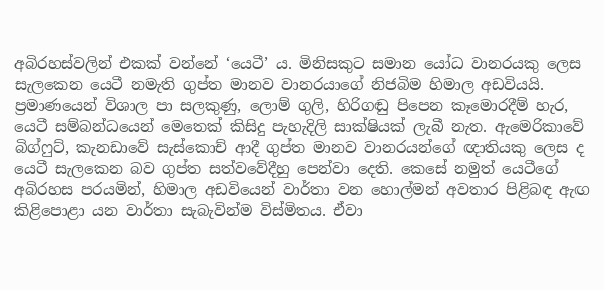අබිරහස්වලින් එකක් වන්නේ ‘යෙටී’ ය. මිනිසකුට සමාන යෝධ වානරයකු ලෙස සැලකෙන යෙටී නමැති ගුප්ත මානව වානරයාගේ නිජබිම හිමාල අඩවියයි. ප්‍රමාණයෙන් විශාල පා සලකුණු, ලොම් ගුලි, හිරිගඬු පිපෙන කෑමොරදීම් හැර, යෙටී සම්බන්ධයෙන් මෙතෙක් කිසිදු පැහැදිලි සාක්ෂියක් ලැබී නැත. ඇමෙරිකාවේ බිග්ෆුට්, කැනඩාවේ සැස්කොච් ආදී ගුප්ත මානව වානරයන්ගේ ඥාතියකු ලෙස ද යෙටී සැලකෙන බව ගුප්ත සත්වවේදීහු පෙන්වා දෙති. කෙසේ නමුත් යෙටීගේ අබිරහස පරයමින්, හිමාල අඩවියෙන් වාර්තා වන හොල්මන් අවතාර පිළිබඳ ඇඟ කිළිපොළා යන වාර්තා සැබැවින්ම විස්මිතය. ඒවා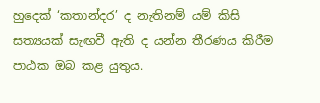හුදෙක් ‘කතාන්දර’ ද නැතිනම් යම් කිසි සත්‍යයක් සැඟවී ඇති ද යන්න තීරණය කිරීම පාඨක ඔබ කළ යුතුය.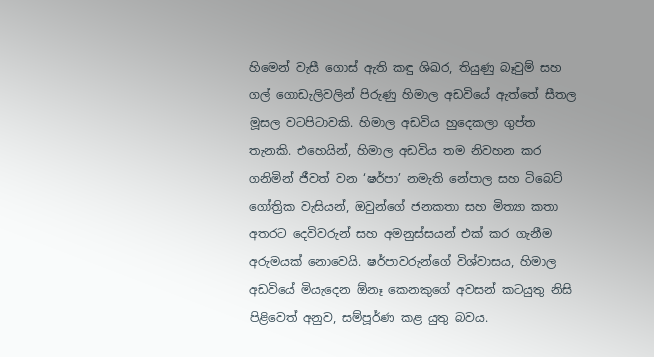හිමෙන් වැසී ගොස් ඇති කඳු ශිඛර, තියුණු බෑවුම් සහ ගල් ගොඩැලිවලින් පිරුණු හිමාල අඩවියේ ඇත්තේ සීතල මූසල වටපිටාවකි. හිමාල අඩවිය හුදෙකලා ගුප්ත තැනකි. එහෙයින්, හිමාල අඩවිය තම නිවහන කර ගනිමින් ජීවත් වන ‘ෂර්පා’ නමැති නේපාල සහ ටිබෙට් ගෝත්‍රික වැසියන්, ඔවුන්ගේ ජනකතා සහ මිත්‍යා කතා අතරට දෙවිවරුන් සහ අමනුස්සයන් එක් කර ගැනීම අරුමයක් නොවෙයි. ෂර්පාවරුන්ගේ විශ්වාසය, හිමාල අඩවියේ මියැදෙන ඕනෑ කෙනකුගේ අවසන් කටයුතු නිසි පිළිවෙත් අනුව, සම්පූර්ණ කළ යුතු බවය.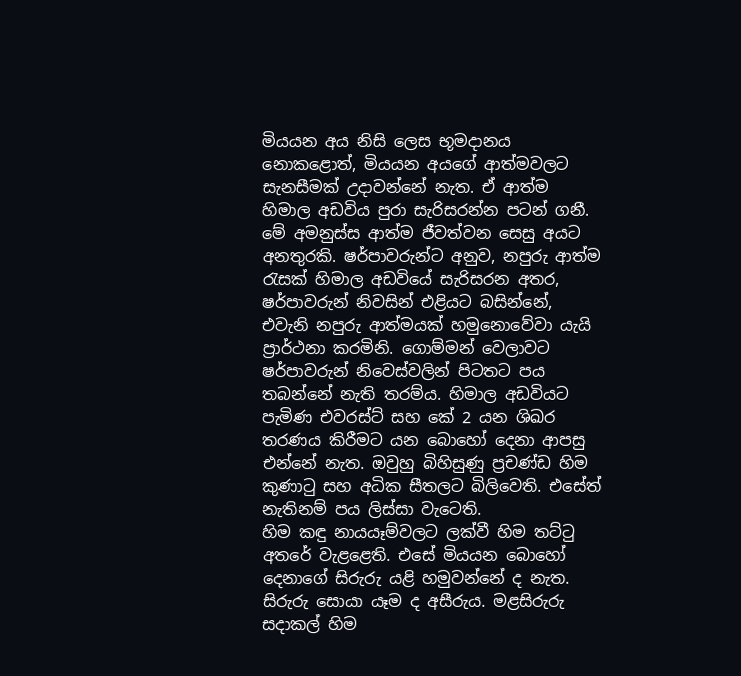මියයන අය නිසි ලෙස භූමදානය නොකළොත්, මියයන අයගේ ආත්මවලට සැනසීමක් උදාවන්නේ නැත. ඒ ආත්ම හිමාල අඩවිය පුරා සැරිසරන්න පටන් ගනී.
මේ අමනුස්ස ආත්ම ජීවත්වන සෙසු අයට අනතුරකි. ෂර්පාවරුන්ට අනුව, නපුරු ආත්ම රැසක් හිමාල අඩවියේ සැරිසරන අතර, ෂර්පාවරුන් නිවසින් එළියට බසින්නේ, එවැනි නපුරු ආත්මයක් හමුනොවේවා යැයි ප්‍රාර්ථනා කරමිනි. ගොම්මන් වෙලාවට ෂර්පාවරුන් නිවෙස්වලින් පිටතට පය තබන්නේ නැති තරම්ය. හිමාල අඩවියට පැමිණ එවරස්ට් සහ කේ 2 යන ශිඛර තරණය කිරීමට යන බොහෝ දෙනා ආපසු එන්නේ නැත. ඔවුහු බිහිසුණු ප්‍රචණ්ඩ හිම කුණාටු සහ අධික සීතලට බිලිවෙති. එසේත් නැතිනම් පය ලිස්සා වැටෙති.
හිම කඳු නායයෑම්වලට ලක්වී හිම තට්ටු අතරේ වැළළෙති. එසේ මියයන බොහෝ දෙනාගේ සිරුරු යළි හමුවන්නේ ද නැත. සිරුරු සොයා යෑම ද අසීරුය. මළසිරුරු සදාකල් හිම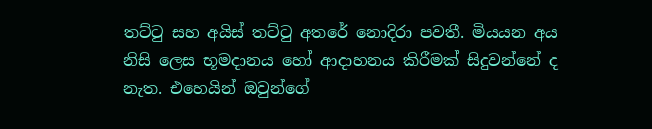තට්ටු සහ අයිස් තට්ටු අතරේ නොදිරා පවතී. මියයන අය නිසි ලෙස භූමදානය හෝ ආදාහනය කිරීමක් සිදුවන්නේ ද නැත. එහෙයින් ඔවුන්ගේ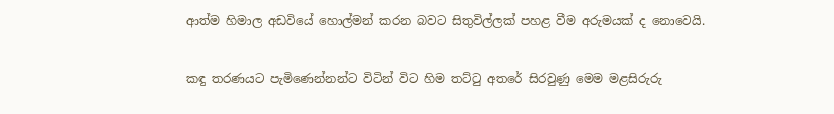ආත්ම හිමාල අඩවියේ හොල්මන් කරන බවට සිතුවිල්ලක් පහළ වීම අරුමයක් ද නොවෙයි.


කඳු තරණයට පැමිණෙන්නන්ට විටින් විට හිම තට්ටු අතරේ සිරවුණු මෙම මළසිරුරු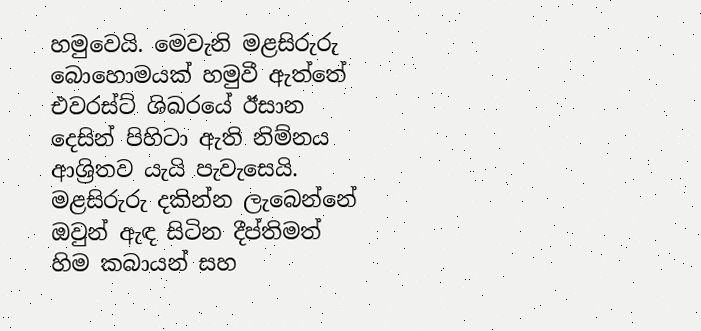හමුවෙයි. මෙවැනි මළසිරුරු බොහොමයක් හමුවී ඇත්තේ එවරස්ට් ශිඛරයේ ඊසාන දෙසින් පිහිටා ඇති නිම්නය ආශ්‍රිතව යැයි පැවැසෙයි. මළසිරුරු දකින්න ලැබෙන්නේ ඔවුන් ඇඳ සිටින දීප්තිමත් හිම කබායන් සහ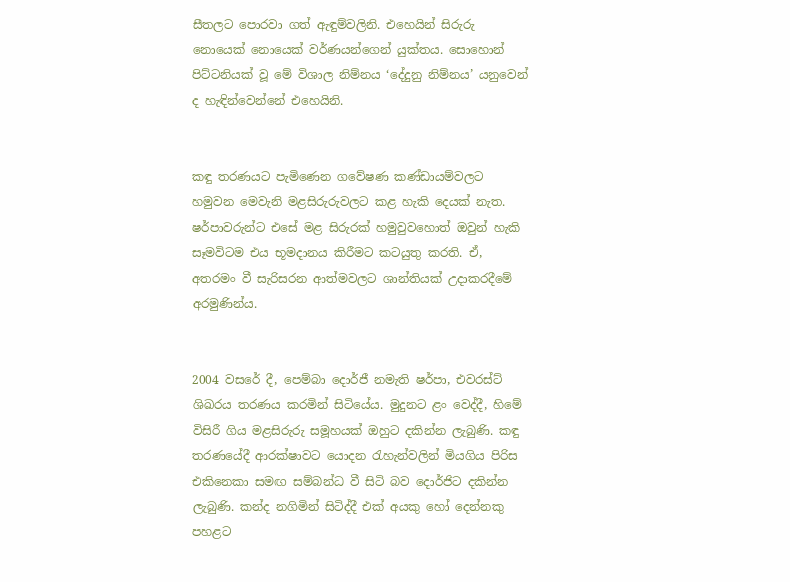සීතලට පොරවා ගත් ඇඳුම්වලිනි. එහෙයින් සිරුරු නොයෙක් නොයෙක් වර්ණයන්ගෙන් යුක්තය. සොහොන් පිට්ටනියක් වූ මේ විශාල නිම්නය ‘දේදුනු නිම්නය’ යනුවෙන් ද හැඳින්වෙන්නේ එහෙයිනි.


කඳු තරණයට පැමිණෙන ගවේෂණ කණ්ඩායම්වලට හමුවන මෙවැනි මළසිරුරුවලට කළ හැකි දෙයක් නැත. ෂර්පාවරුන්ට එසේ මළ සිරුරක් හමුවුවහොත් ඔවුන් හැකි සෑමවිටම එය භූමදානය කිරීමට කටයුතු කරති. ඒ, අතරමං වී සැරිසරන ආත්මවලට ශාන්තියක් උදාකරදීමේ අරමුණින්ය.


2004 වසරේ දී, පෙම්බා දොර්ජී නමැති ෂර්පා, එවරස්ට් ශිඛරය තරණය කරමින් සිටියේය. මුදුනට ළං වෙද්දී, හිමේ විසිරී ගිය මළසිරුරු සමූහයක් ඔහුට දකින්න ලැබුණි. කඳු තරණයේදී ආරක්ෂාවට යොදන රැහැන්වලින් මියගිය පිරිස එකිනෙකා සමඟ සම්බන්ධ වී සිටි බව දොර්ජිට දකින්න ලැබුණි. කන්ද නගිමින් සිටිද්දී එක් අයකු හෝ දෙන්නකු පහළට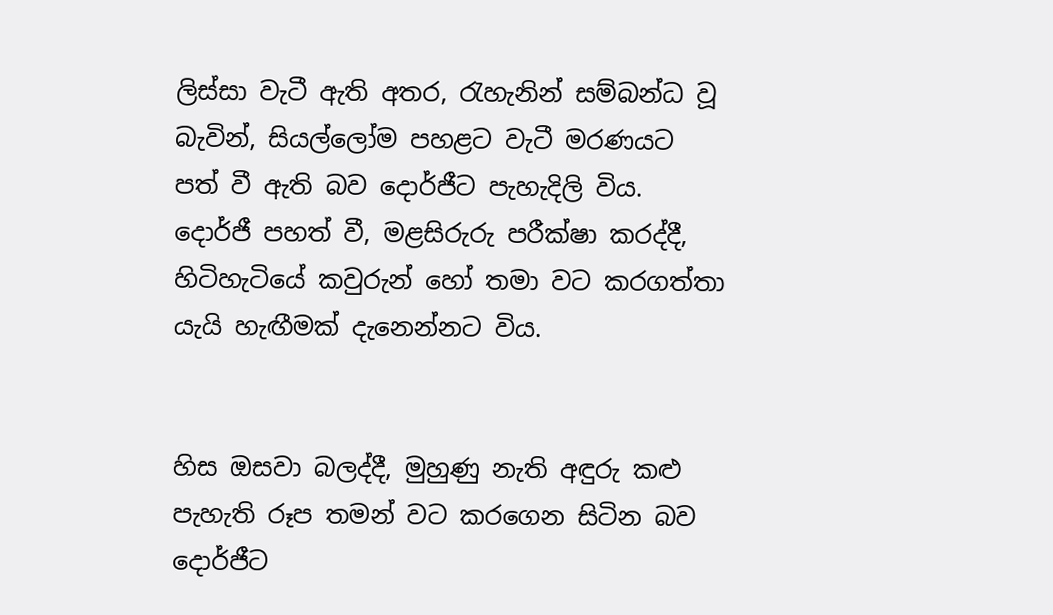ලිස්සා වැටී ඇති අතර, රැහැනින් සම්බන්ධ වූ බැවින්, සියල්ලෝම පහළට වැටී මරණයට පත් වී ඇති බව දොර්ජීට පැහැදිලි විය. දොර්ජී පහත් වී, මළසිරුරු පරීක්ෂා කරද්දී, හිටිහැටියේ කවුරුන් හෝ තමා වට කරගත්තා යැයි හැඟීමක් දැනෙන්නට විය.


හිස ඔසවා බලද්දී, මුහුණු නැති අඳුරු කළු පැහැති රූප තමන් වට කරගෙන සිටින බව දොර්ජීට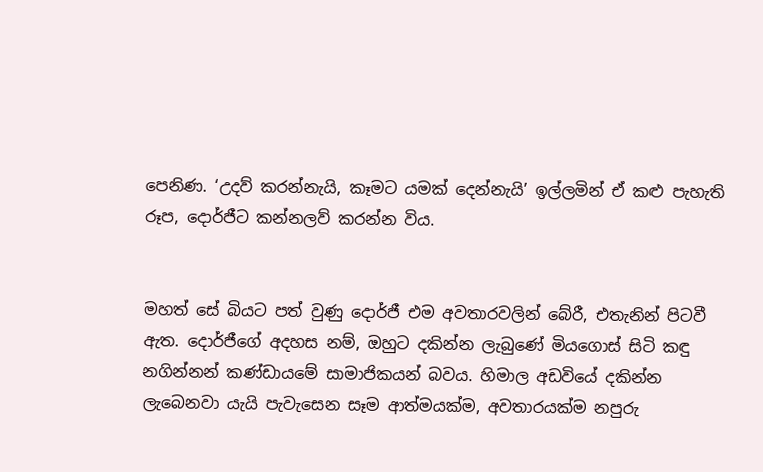පෙනිණ. ‘උදව් කරන්නැයි, කෑමට යමක් දෙන්නැයි’ ඉල්ලමින් ඒ කළු පැහැති රූප, දොර්ජීට කන්නලව් කරන්න විය.


මහත් සේ බියට පත් වුණු දොර්ජී එම අවතාරවලින් බේරී, එතැනින් පිටවී ඇත. දොර්ජීගේ අදහස නම්, ඔහුට දකින්න ලැබුණේ මියගොස් සිටි කඳු නගින්නන් කණ්ඩායමේ සාමාජිකයන් බවය. හිමාල අඩවියේ දකින්න ලැබෙනවා යැයි පැවැසෙන සෑම ආත්මයක්ම, අවතාරයක්ම නපුරු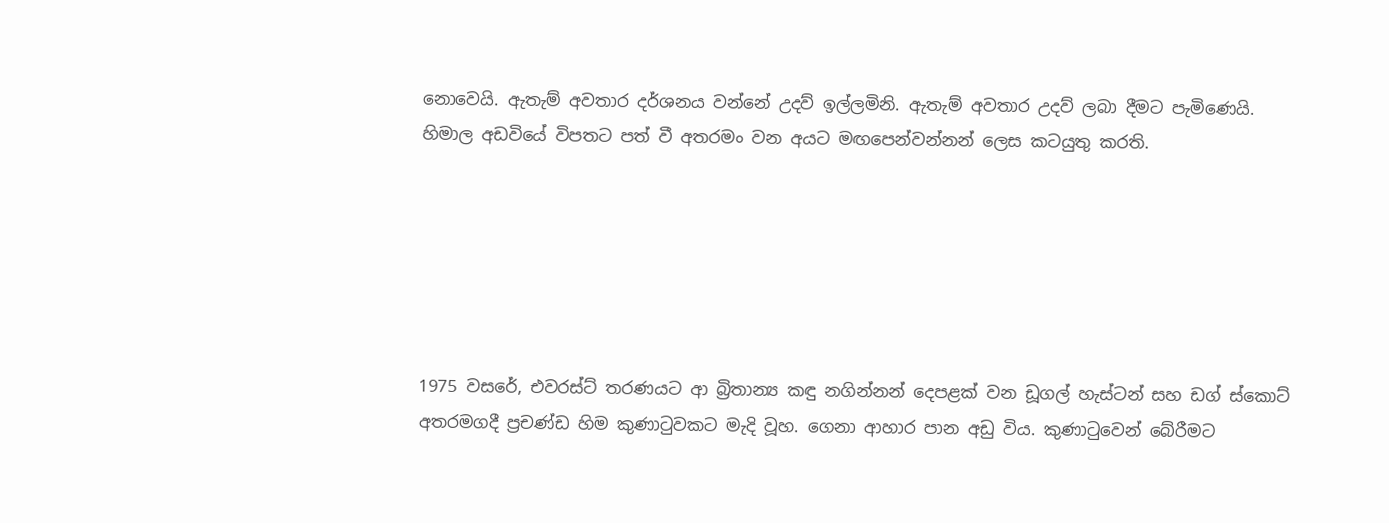නොවෙයි. ඇතැම් අවතාර දර්ශනය වන්නේ උදව් ඉල්ලමිනි. ඇතැම් අවතාර උදව් ලබා දීමට පැමිණෙයි. හිමාල අඩවියේ විපතට පත් වී අතරමං වන අයට මඟපෙන්වන්නන් ලෙස කටයුතු කරති.






1975 වසරේ, එවරස්ට් තරණයට ආ බ්‍රිතාන්‍ය කඳු නගින්නන් දෙපළක් වන ඩූගල් හැස්ටන් සහ ඩග් ස්කොට් අතරමගදී ප්‍රචණ්ඩ හිම කුණාටුවකට මැදි වූහ. ගෙනා ආහාර පාන අඩු විය. කුණාටුවෙන් බේරීමට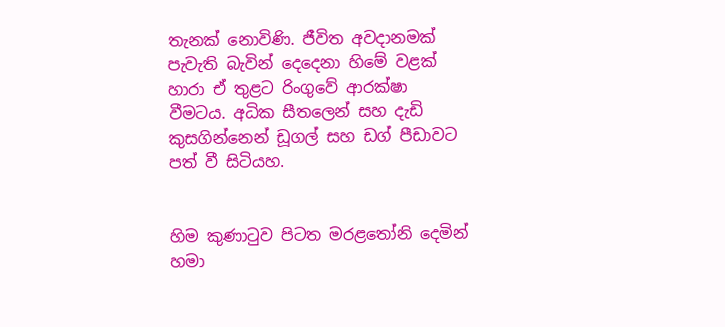තැනක් නොවිණි. ජීවිත අවදානමක් පැවැති බැවින් දෙදෙනා හිමේ වළක් හාරා ඒ තුළට රිංගුවේ ආරක්ෂා වීමටය. අධික සීතලෙන් සහ දැඩි කුසගින්නෙන් ඩූගල් සහ ඩග් පීඩාවට පත් වී සිටියහ.


හිම කුණාටුව පිටත මරළතෝනි දෙමින් හමා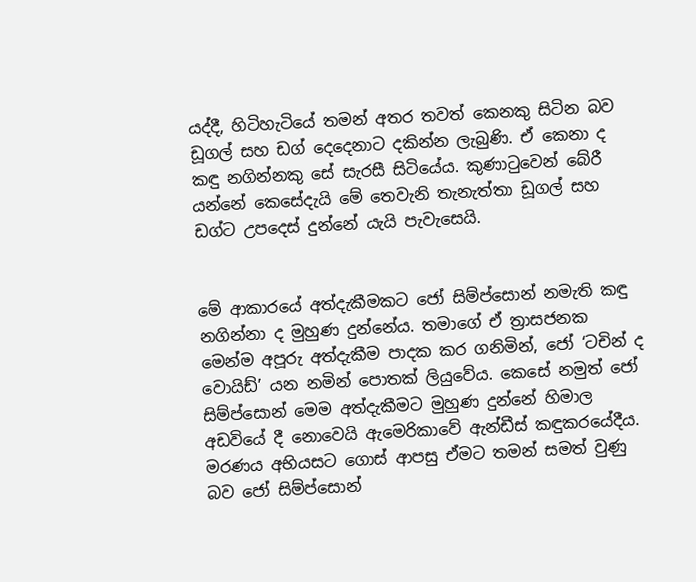යද්දී, හිටිහැටියේ තමන් අතර තවත් කෙනකු සිටින බව ඩූගල් සහ ඩග් දෙදෙනාට දකින්න ලැබුණි. ඒ කෙනා ද කඳු නගින්නකු සේ සැරසී සිටියේය. කුණාටුවෙන් බේරී යන්නේ කෙසේදැයි මේ තෙවැනි තැනැත්තා ඩූගල් සහ ඩග්ට උපදෙස් දුන්නේ යැයි පැවැසෙයි.


මේ ආකාරයේ අත්දැකීමකට ජෝ සිම්ප්සොන් නමැති කඳු නගින්නා ද මුහුණ දුන්නේය. තමාගේ ඒ ත්‍රාසජනක මෙන්ම අපූරු අත්දැකීම පාදක කර ගනිමින්, ජෝ ‘ටචින් ද වොයිඩ්’ යන නමින් පොතක් ලියුවේය. කෙසේ නමුත් ජෝ සිම්ප්සොන් මෙම අත්දැකීමට මුහුණ දුන්නේ හිමාල අඩවියේ දී නොවෙයි ඇමෙරිකාවේ ඇන්ඩීස් කඳුකරයේදීය. මරණය අභියසට ගොස් ආපසු ඒමට තමන් සමත් වුණු බව ජෝ සිම්ප්සොන්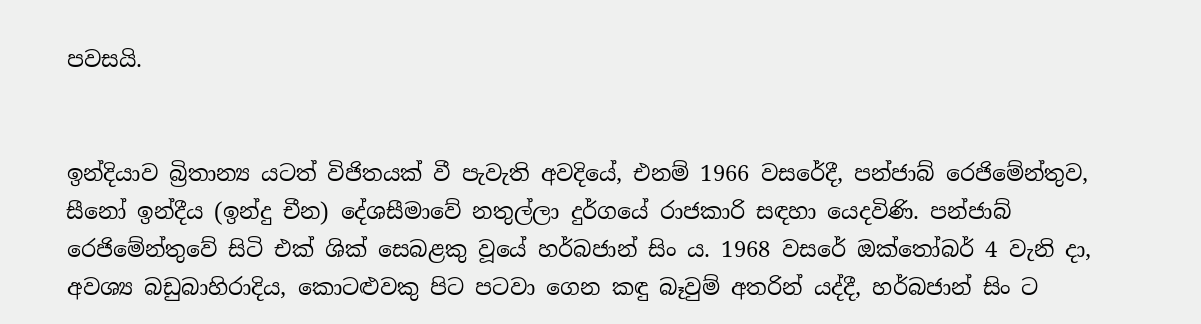පවසයි.


ඉන්දියාව බ්‍රිතාන්‍ය යටත් විජිතයක් වී පැවැති අවදියේ, එනම් 1966 වසරේදී, පන්ජාබ් රෙජිමේන්තුව, සීනෝ ඉන්දීය (ඉන්දු චීන) දේශසීමාවේ නතුල්ලා දුර්ගයේ රාජකාරි සඳහා යෙදවිණි. පන්ජාබ් රෙජිමේන්තුවේ සිටි එක් ශික් සෙබළකු වූයේ හර්බජාන් සිං ය. 1968 වසරේ ඔක්තෝබර් 4 වැනි දා, අවශ්‍ය බඩුබාහිරාදිය, කොටළුවකු පිට පටවා ගෙන කඳු බෑවුම් අතරින් යද්දී, හර්බජාන් සිං ට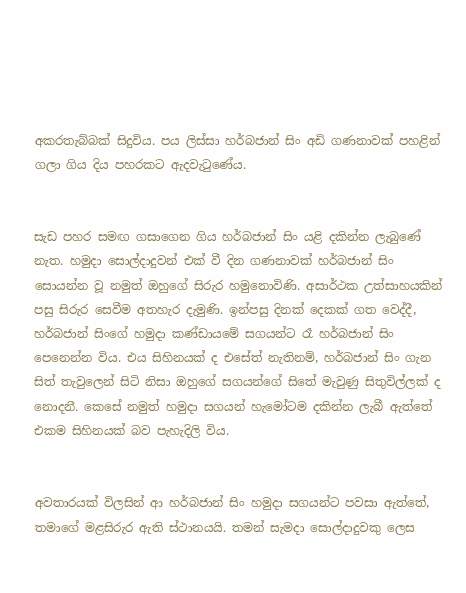අකරතැබ්බක් සිදුවිය. පය ලිස්සා හර්බජාන් සිං අඩි ගණනාවක් පහළින් ගලා ගිය දිය පහරකට ඇදවැටුණේය.


සැඩ පහර සමඟ ගසාගෙන ගිය හර්බජාන් සිං යළි දකින්න ලැබුණේ නැත. හමුදා සොල්දාදුවන් එක් වී දින ගණනාවක් හර්බජාන් සිං සොයන්න වූ නමුත් ඔහුගේ සිරුර හමුනොවිණි. අසාර්ථක උත්සාහයකින් පසු සිරුර සෙවීම අතහැර දැමුණි. ඉන්පසු දිනක් දෙකක් ගත වෙද්දී, හර්බජාන් සිංගේ හමුදා කණ්ඩායමේ සගයන්ට රෑ හර්බජාන් සිං පෙනෙන්න විය. එය සිහිනයක් ද එසේත් නැතිනම්, හර්බජාන් සිං ගැන සිත් තැවුලෙන් සිටි නිසා ඔහුගේ සගයන්ගේ සිතේ මැවුණු සිතුවිල්ලක් ද නොදනී. කෙසේ නමුත් හමුදා සගයන් හැමෝටම දකින්න ලැබී ඇත්තේ එකම සිහිනයක් බව පැහැදිලි විය.


අවතාරයක් විලසින් ආ හර්බජාන් සිං හමුදා සගයන්ට පවසා ඇත්තේ, තමාගේ මළසිරුර ඇති ස්ථානයයි. තමන් සැමදා සොල්දාදුවකු ලෙස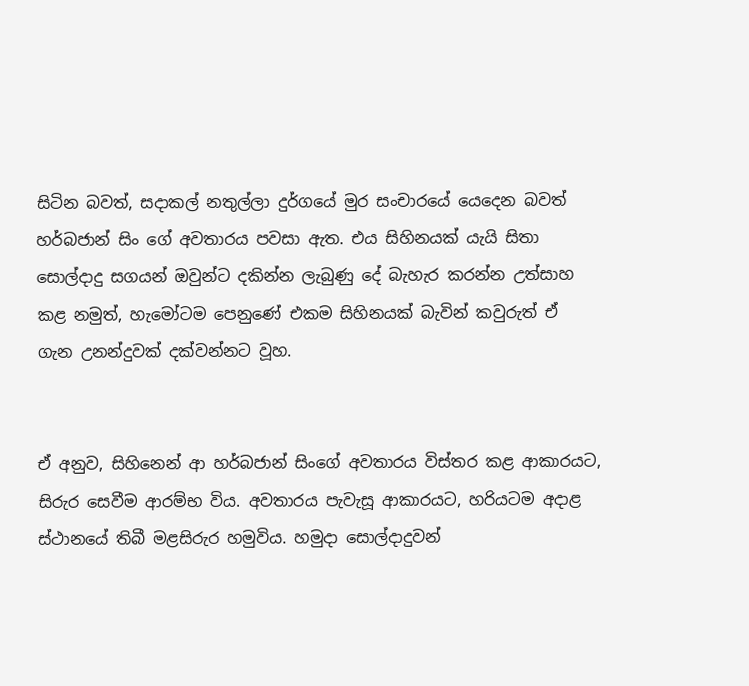සිටින බවත්, සදාකල් නතුල්ලා දුර්ගයේ මුර සංචාරයේ යෙදෙන බවත් හර්බජාන් සිං ගේ අවතාරය පවසා ඇත. එය සිහිනයක් යැයි සිතා සොල්දාදු සගයන් ඔවුන්ට දකින්න ලැබුණු දේ බැහැර කරන්න උත්සාහ කළ නමුත්, හැමෝටම පෙනුණේ එකම සිහිනයක් බැවින් කවුරුත් ඒ ගැන උනන්දුවක් දක්වන්නට වූහ.


ඒ අනුව, සිහිනෙන් ආ හර්බජාන් සිංගේ අවතාරය විස්තර කළ ආකාරයට, සිරුර සෙවීම ආරම්භ විය. අවතාරය පැවැසූ ආකාරයට, හරියටම අදාළ ස්ථානයේ තිබී මළසිරුර හමුවිය. හමුදා සොල්දාදුවන්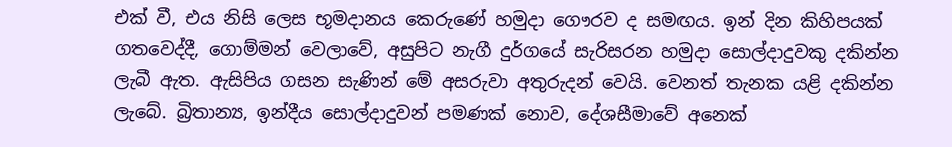එක් වී, එය නිසි ලෙස භූමදානය කෙරුණේ හමුදා ගෞරව ද සමඟය. ඉන් දින කිහිපයක් ගතවෙද්දී, ගොම්මන් වෙලාවේ, අසුපිට නැගී දුර්ගයේ සැරිසරන හමුදා සොල්දාදුවකු දකින්න ලැබී ඇත. ඇසිපිය ගසන සැණින් මේ අසරුවා අතුරුදන් වෙයි. වෙනත් තැනක යළි දකින්න ලැබේ. බ්‍රිතාන්‍ය, ඉන්දීය සොල්දාදුවන් පමණක් නොව, දේශසීමාවේ අනෙක්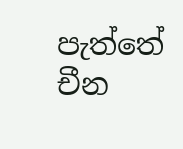පැත්තේ චීන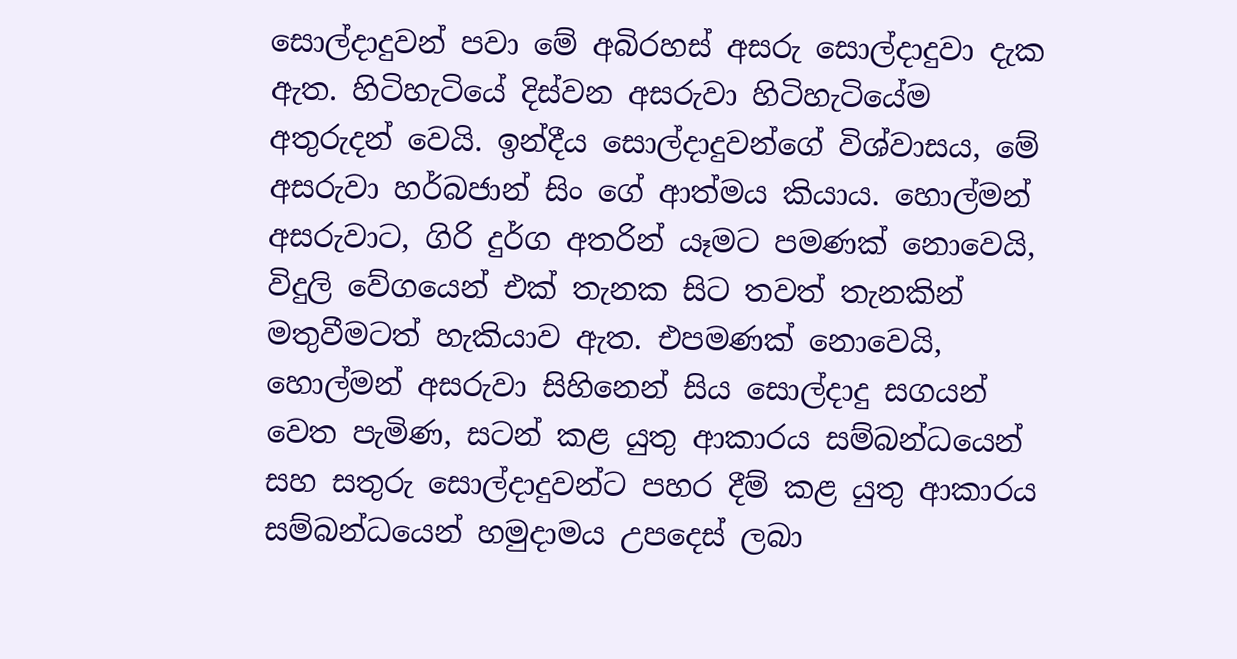සොල්දාදුවන් පවා මේ අබිරහස් අසරු සොල්දාදුවා දැක ඇත. හිටිහැටියේ දිස්වන අසරුවා හිටිහැටියේම අතුරුදන් වෙයි. ඉන්දීය සොල්දාදුවන්ගේ විශ්වාසය, මේ අසරුවා හර්බජාන් සිං ගේ ආත්මය කියාය. හොල්මන් අසරුවාට, ගිරි දුර්ග අතරින් යෑමට පමණක් නොවෙයි, විදුලි වේගයෙන් එක් තැනක සිට තවත් තැනකින් මතුවීමටත් හැකියාව ඇත. එපමණක් නොවෙයි, හොල්මන් අසරුවා සිහිනෙන් සිය සොල්දාදු සගයන් වෙත පැමිණ, සටන් කළ යුතු ආකාරය සම්බන්ධයෙන් සහ සතුරු සොල්දාදුවන්ට පහර දීම් කළ යුතු ආකාරය සම්බන්ධයෙන් හමුදාමය උපදෙස් ලබා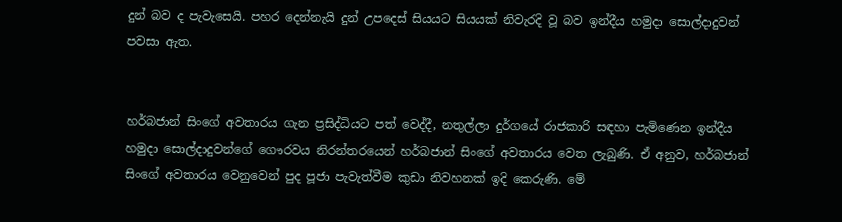දුන් බව ද පැවැසෙයි. පහර දෙන්නැයි දුන් උපදෙස් සියයට සියයක් නිවැරදි වූ බව ඉන්දීය හමුදා සොල්දාදුවන් පවසා ඇත.


හර්බජාන් සිංගේ අවතාරය ගැන ප්‍රසිද්ධියට පත් වෙද්දී, නතුල්ලා දුර්ගයේ රාජකාරි සඳහා පැමිණෙන ඉන්දීය හමුදා සොල්දාදුවන්ගේ ගෞරවය නිරන්තරයෙන් හර්බජාන් සිංගේ අවතාරය වෙත ලැබුණි. ඒ අනුව, හර්බජාන් සිංගේ අවතාරය වෙනුවෙන් පුද පූජා පැවැත්වීම කුඩා නිවහනක් ඉදි කෙරුණි. මේ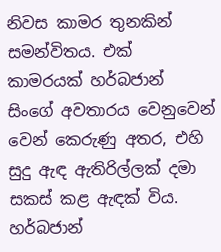නිවස කාමර තුනකින් සමන්විතය. එක් කාමරයක් හර්බජාන් සිංගේ අවතාරය වෙනුවෙන් වෙන් කෙරුණු අතර, එහි සුදු ඇඳ ඇතිරිල්ලක් දමා සකස් කළ ඇඳක් විය. හර්බජාන්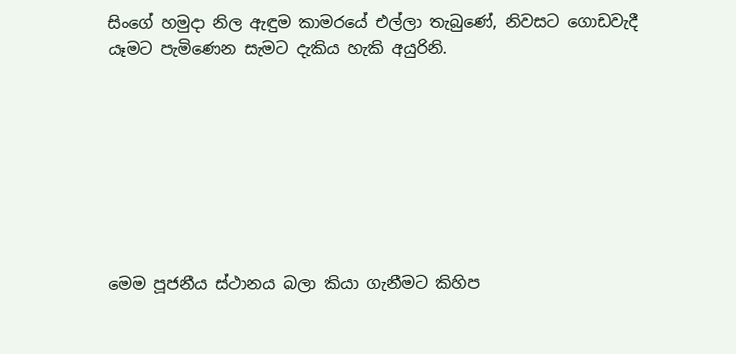සිංගේ හමුදා නිල ඇඳුම කාමරයේ එල්ලා තැබුණේ, නිවසට ගොඩවැදී යෑමට පැමිණෙන සැමට දැකිය හැකි අයුරිනි.








මෙම පූජනීය ස්ථානය බලා කියා ගැනීමට කිහිප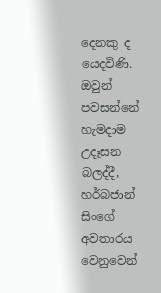දෙනකු ද යෙදවිණි. ඔවුන් පවසන්නේ හැමදාම උදෑසන බලද්දී, හර්බජාන් සිංගේ අවතාරය වෙනුවෙන්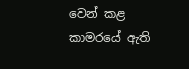වෙන් කළ කාමරයේ ඇති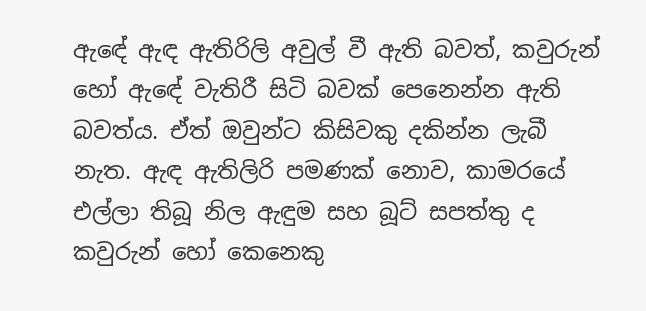ඇඳේ ඇඳ ඇතිරිලි අවුල් වී ඇති බවත්, කවුරුන් හෝ ඇඳේ වැතිරී සිටි බවක් පෙනෙන්න ඇති බවත්ය. ඒත් ඔවුන්ට කිසිවකු දකින්න ලැබී නැත. ඇඳ ඇතිලිරි පමණක් නොව, කාමරයේ එල්ලා තිබූ නිල ඇඳුම සහ බූට් සපත්තු ද කවුරුන් හෝ කෙනෙකු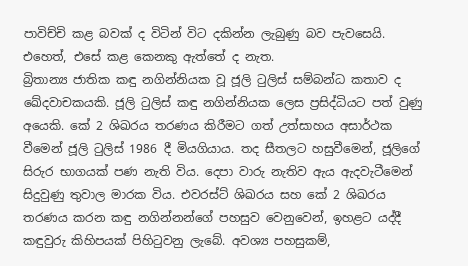පාවිච්චි කළ බවක් ද විටින් විට දකින්න ලැබුණු බව පැවසෙයි. එහෙත්, එසේ කළ කෙනකු ඇත්තේ ද නැත.
බ්‍රිතාන්‍ය ජාතික කඳු නගින්නියක වූ ජූලි ටුලිස් සම්බන්ධ කතාව ද ඛේදවාචකයකි. ජූලි ටුලිස් කඳු නගින්නියක ලෙස ප්‍රසිද්ධියට පත් වුණු අයෙකි. කේ 2 ශිඛරය තරණය කිරීමට ගත් උත්සාහය අසාර්ථක වීමෙන් ජූලි ටුලිස් 1986 දී මියගියාය. තද සීතලට හසුවීමෙන්, ජූලිගේ සිරුර භාගයක් පණ නැති විය. දෙපා වාරු නැතිව ඇය ඇදවැටීමෙන් සිදුවුණු තුවාල මාරක විය. එවරස්ට් ශිඛරය සහ කේ 2 ශිඛරය තරණය කරන කඳු නගින්නන්ගේ පහසුව වෙනුවෙන්, ඉහළට යද්දී කඳුවුරු කිහිපයක් පිහිටුවනු ලැබේ. අවශ්‍ය පහසුකම්,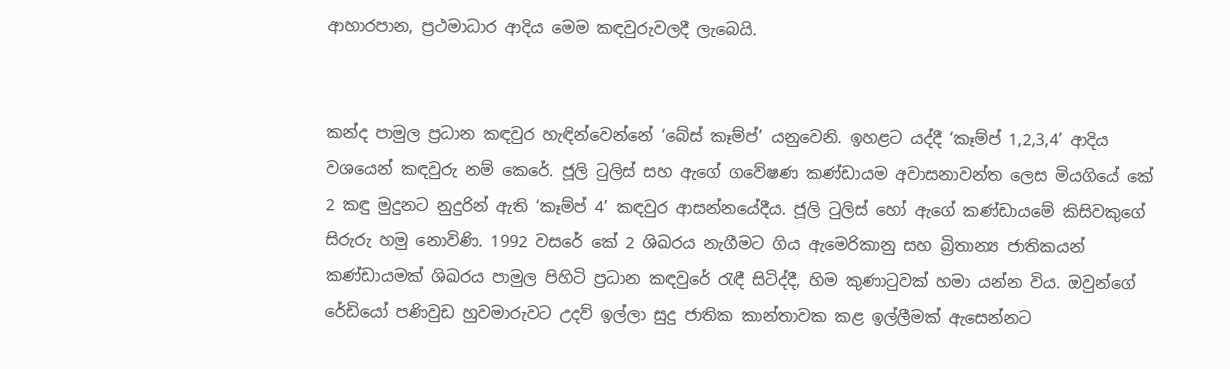ආහාරපාන, ප්‍රථමාධාර ආදිය මෙම කඳවුරුවලදී ලැබෙයි.


කන්ද පාමුල ප්‍රධාන කඳවුර හැඳින්වෙන්නේ ‘බේස් කෑම්ප්’ යනුවෙනි. ඉහළට යද්දී ‘කෑම්ප් 1,2,3,4’ ආදිය වශයෙන් කඳවුරු නම් කෙරේ. ජූලි ටුලිස් සහ ඇගේ ගවේෂණ කණ්ඩායම අවාසනාවන්ත ලෙස මියගියේ කේ 2 කඳු මුදුනට නුදුරින් ඇති ‘කෑම්ප් 4’ කඳවුර ආසන්නයේදීය. ජූලි ටුලිස් හෝ ඇගේ කණ්ඩායමේ කිසිවකුගේ සිරුරු හමු නොවිණි. 1992 වසරේ කේ 2 ශිඛරය නැගීමට ගිය ඇමෙරිකානු සහ බ්‍රිතාන්‍ය ජාතිකයන් කණ්ඩායමක් ශිඛරය පාමුල පිහිටි ප්‍රධාන කඳවුරේ රැඳී සිටිද්දී, හිම කුණාටුවක් හමා යන්න විය. ඔවුන්ගේ රේඩියෝ පණිවුඩ හුවමාරුවට උදව් ඉල්ලා සුදු ජාතික කාන්තාවක කළ ඉල්ලීමක් ඇසෙන්නට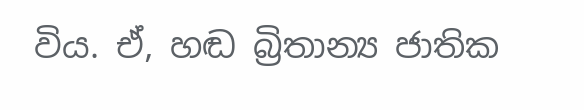විය. ඒ, හඬ බ්‍රිතාන්‍ය ජාතික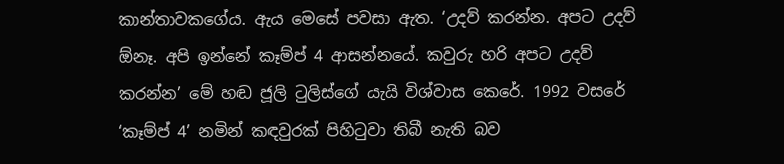කාන්තාවකගේය. ඇය මෙසේ පවසා ඇත. ‘උදව් කරන්න. අපට උදව් ඕනෑ. අපි ඉන්නේ කෑම්ප් 4 ආසන්නයේ. කවුරු හරි අපට උදව් කරන්න’ මේ හඬ ජූලි ටුලිස්ගේ යැයි විශ්වාස කෙරේ. 1992 වසරේ ‘කෑම්ප් 4’ නමින් කඳවුරක් පිහිටුවා තිබී නැති බව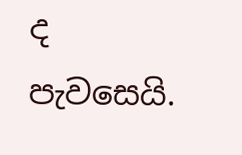ද පැවසෙයි.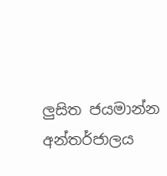ලුසිත ජයමාන්න
අන්තර්ජාලය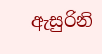ඇසුරිනි